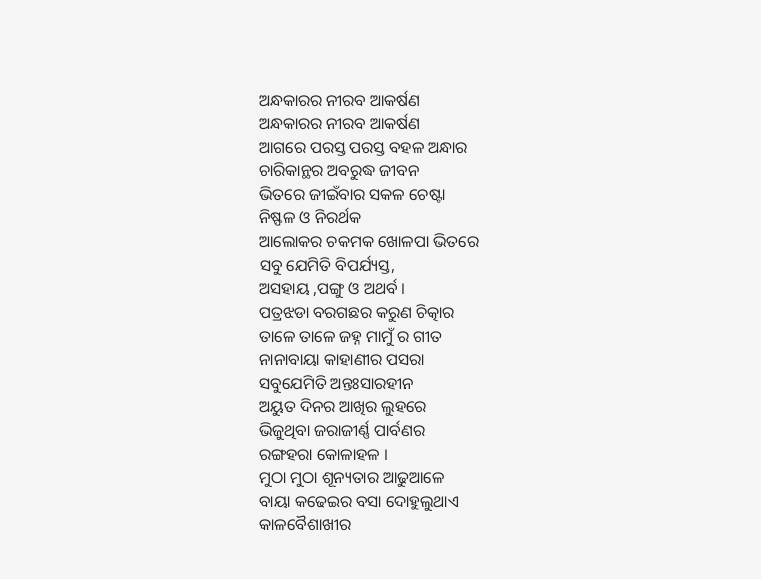ଅନ୍ଧକାରର ନୀରବ ଆକର୍ଷଣ
ଅନ୍ଧକାରର ନୀରବ ଆକର୍ଷଣ
ଆଗରେ ପରସ୍ତ ପରସ୍ତ ବହଳ ଅନ୍ଧାର
ଚାରିକାନ୍ଥର ଅବରୁଦ୍ଧ ଜୀବନ
ଭିତରେ ଜୀଇଁବାର ସକଳ ଚେଷ୍ଟା
ନିଷ୍ଫଳ ଓ ନିରର୍ଥକ
ଆଲୋକର ଚକମକ ଖୋଳପା ଭିତରେ
ସବୁ ଯେମିତି ବିପର୍ଯ୍ୟସ୍ତ,
ଅସହାୟ ,ପଙ୍ଗୁ ଓ ଅଥର୍ବ ।
ପତ୍ରଝଡା ବରଗଛର କରୁଣ ଚିତ୍କାର
ତାଳେ ତାଳେ ଜହ୍ନ ମାମୁଁ ର ଗୀତ
ନାନାବାୟା କାହାଣୀର ପସରା
ସବୁଯେମିତି ଅନ୍ତଃସାରହୀନ
ଅୟୁତ ଦିନର ଆଖିର ଲୁହରେ
ଭିଜୁଥିବା ଜରାଜୀର୍ଣ୍ଣ ପାର୍ବଣର
ରଙ୍ଗହରା କୋଳାହଳ ।
ମୁଠା ମୁଠା ଶୂନ୍ୟତାର ଆଢୁଆଳେ
ବାୟା କଢେଇର ବସା ଦୋହୁଲୁଥାଏ
କାଳବୈଶାଖୀର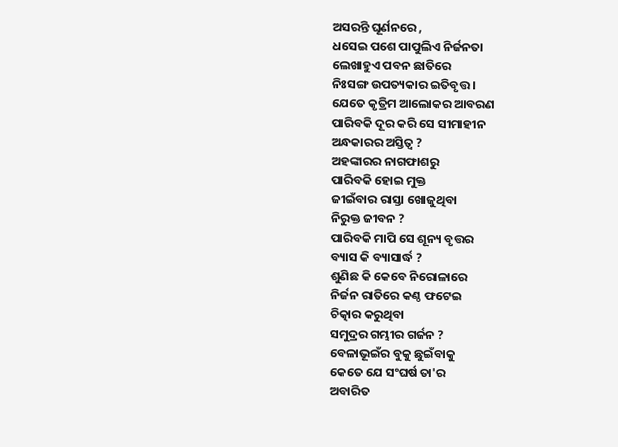ଅସରନ୍ତି ଘୂର୍ଣନରେ ,
ଧସେଇ ପଶେ ପାପୁଲିଏ ନିର୍ଜନତା
ଲେଖାହୁଏ ପବନ ଛାତିରେ
ନିଃସଙ୍ଗ ଉପତ୍ୟକାର ଇତିବୃତ୍ତ ।
ଯେତେ କୃତ୍ରିମ ଆଲୋକର ଆବରଣ
ପାରିବକି ଦୂର କରି ସେ ସୀମାହୀନ
ଅନ୍ଧକାରର ଅସ୍ତିତ୍ବ ?
ଅହଙ୍କାରର ନାଗଫାଶରୁ
ପାରିବକି ହୋଇ ମୁକ୍ତ
ଜୀଇଁବାର ରାସ୍ତା ଖୋଜୁଥିବା
ନିରୁକ୍ତ ଜୀବନ ?
ପାରିବକି ମାପି ସେ ଶୂନ୍ୟ ବୃତ୍ତର
ବ୍ୟାସ କି ବ୍ୟାସାର୍ଦ୍ଧ ?
ଶୁଣିଛ କି କେବେ ନିରୋଳାରେ
ନିର୍ଜନ ରାତିରେ କଣ୍ଠ ଫଟେଇ
ଚିତ୍କାର କରୁଥିବା
ସମୁଦ୍ରର ଗମ୍ଭୀର ଗର୍ଜନ ?
ବେଳାଭୂଇଁର ବୁକୁ ଛୁଇଁବାକୁ
କେତେ ଯେ ସଂଘର୍ଷ ତା'ର
ଅବାରିତ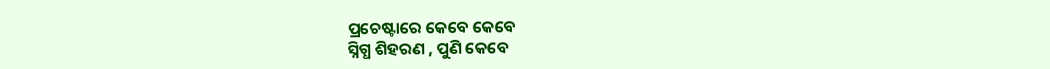ପ୍ରଚେଷ୍ଟାରେ କେବେ କେବେ
ସ୍ନିଗ୍ଧ ଶିହରଣ , ପୁଣି କେବେ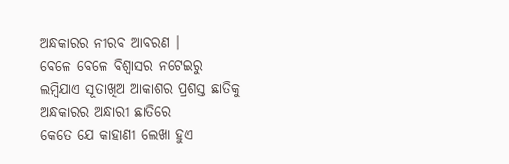ଅନ୍ଧକାରର ନୀରବ ଆବରଣ ।
ବେଳେ ବେଳେ ବିଶ୍ବାସର ନଟେଇରୁ
ଲମ୍ବିଯାଏ ସୂତାଖିଅ ଆକାଶର ପ୍ରଶସ୍ତ ଛାତିକୁ
ଅନ୍ଧକାରର ଅନ୍ଧାରୀ ଛାତିରେ
କେତେ ଯେ କାହାଣୀ ଲେଖା ହୁଏ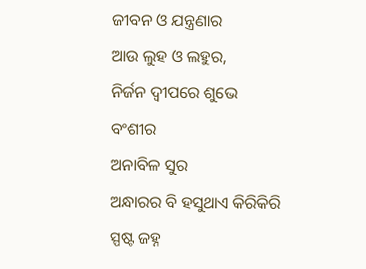ଜୀବନ ଓ ଯନ୍ତ୍ରଣାର
ଆଉ ଲୁହ ଓ ଲହୁର,
ନିର୍ଜନ ଦ୍ବୀପରେ ଶୁଭେ ବଂଶୀର
ଅନାବିଳ ସୁର
ଅନ୍ଧାରର ବି ହସୁଥାଏ କିରିକିରି
ସ୍ପଷ୍ଟ ଜହ୍ନ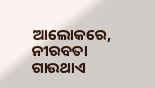ଆଲୋକରେ,
ନୀରବତା ଗାଉଥାଏ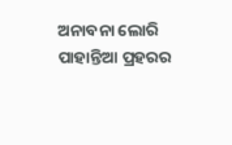ଅନାବନା ଲୋରି
ପାହାନ୍ତିଆ ପ୍ରହରର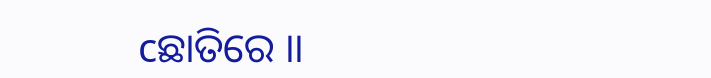cଛାତିରେ ।।